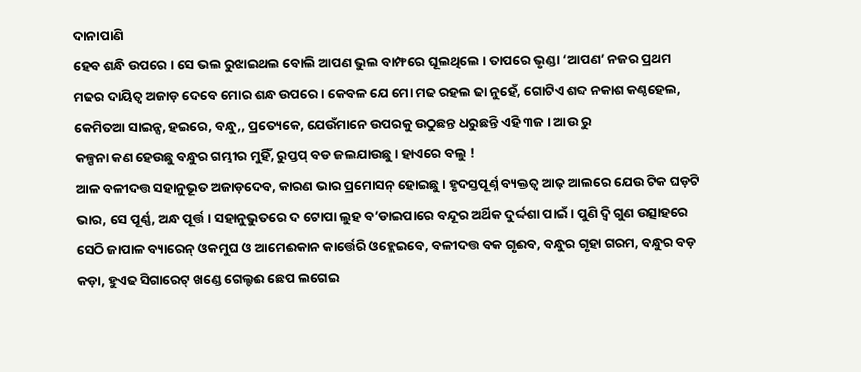ଦାନାପାଣି
ହେବ ଶନ୍ଧି ଉପରେ । ସେ ଭଲ ରୁଝାଇଥଲ ବୋଲି ଆପଣ ଭୁଲ ବାମ୍ଫରେ ଘୂଲଥିଲେ । ତାପରେ ଭୃଣ୍ଡା ‘ଆପଣ’ ନଜର ପ୍ରଥମ ମଢର ଦାୟିତ୍ବ ଅଜାଡ଼ ଦେବେ ମୋର ଶନ୍ଧ ଉପରେ । କେବଳ ଯେ ମୋ ମଢ ରହଲ ଢା ନୁହେଁ, ଗୋଟିଏ ଶବ୍ଦ ନକାଶ କଣ୍ଠହେଲ, କେମିତଆ ସାଇନ୍ସ, ହଇରେ, ବନ୍ଧୁ,, ପ୍ରତ୍ୟେକେ, ଯେଉଁମାନେ ଉପରକୁ ଉଠୁଛନ୍ତ ଧରୁଛନ୍ତି ଏହି ୩ଜ । ଆଉ ରୁ
କଳ୍ପନା କଣ ହେଉଛୁ ବନ୍ଧୁର ଗମ୍ଭୀର ମୁହିଁ, ରୁପ୍ତପ୍ ବଡ ଜଲଯାଉଛୁ । ହାଏରେ ବଲୁ !
ଆଳ ବଳୀଦତ୍ତ ସହାନୁଭୂତ ଅଜାଡ଼ଦେବ, କାରଣ ଭାର ପ୍ରମୋସନ୍ ହୋଇଛୁ । ହୃଦସ୍ତପୂର୍ଣ୍ନ ବ୍ୟକ୍ତତ୍ବ ଆଢ଼ ଆଲରେ ଯେଉ ଟିକ ଘଡ଼ଟି ଭାର, ସେ ପୂର୍ଣ୍ଣ, ଅନ୍ଧ ପୂର୍ତ୍ତ । ସହାନୁଭୁତରେ ଦ ଟୋପା ଲୁହ ବ’ଡାଇପାରେ ବନ୍ଦୂର ଅର୍ଥିକ ଦୁର୍ଦ୍ଦଶା ପାଇଁ । ପୁଣି ଦ୍ବି ଗୁଣ ଉତ୍ସାହରେ ସେଠି ଜାପାଳ ବ୍ୟାରେନ୍ ଓକମୁଘ ଓ ଆମେଈକାନ କାର୍ତ୍ତେରି ଓହ୍ଲେଇବେ, ବଳୀଦତ୍ତ ବକ ଗୃଈବ, ବନ୍ଧୁର ଗୃହା ଗରମ, ବନ୍ଧୁର ବଡ଼ କଡ଼ା, ହୁଏଢ ସିଗାରେଟ୍ ଖଣ୍ଡେ ଗେଲ୍ଟଈ ଛେପ ଲଗେଇ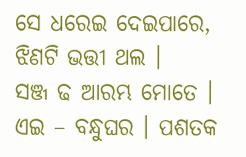ସେ ଧରେଇ ଦେଇପାରେ, ଝିଣଟି ଭତ୍ତୀ ଥଲ ।
ସଞ୍ଜ ଢ ଆରମ୍ଭ ମୋତେ ।
ଏଇ – ବନ୍ଧୁଘର । ପଶତକ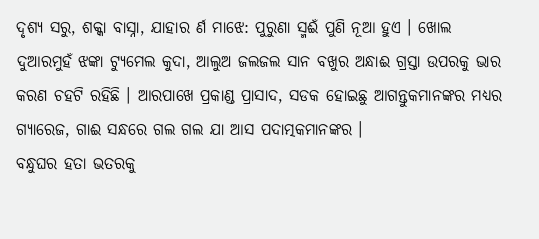ଦୃଶ୍ୟ ସରୁ, ଶକ୍କା ବାସ୍ନା, ଯାହାର ର୍ଣ ମାଝେ: ପୁରୁଣା ସ୍ମଈଁ ପୁଣି ନୂଆ ହୁଏ । ଖୋଲ ଦୁଆରମୁହଁ ଝଙ୍କା ଟ୍ୟୁମେଲ କୁଦା, ଆଲୁଅ ଜଲଜଲ ସାନ ବଖୁର ଅନ୍ଧାଈ ଗ୍ରସ୍ତା ଉପରକୁ ଭାର କରଣ ଚହଟି ରହିଛି । ଆରପାଖେ ପ୍ରକାଣ୍ଡ ପ୍ରାସାଦ, ସଡକ ହୋଇଛୁ ଆଗନ୍ତୁକମାନଙ୍କର ମଧ୍ୟର ଗ୍ୟାରେଜ, ଗାଈ ସନ୍ଧରେ ଗଲ ଗଲ ଯା ଆସ ପଦାତ୍ମକମାନଙ୍କର ।
ବନ୍ଧୁଘର ହତା ଭତରକୁ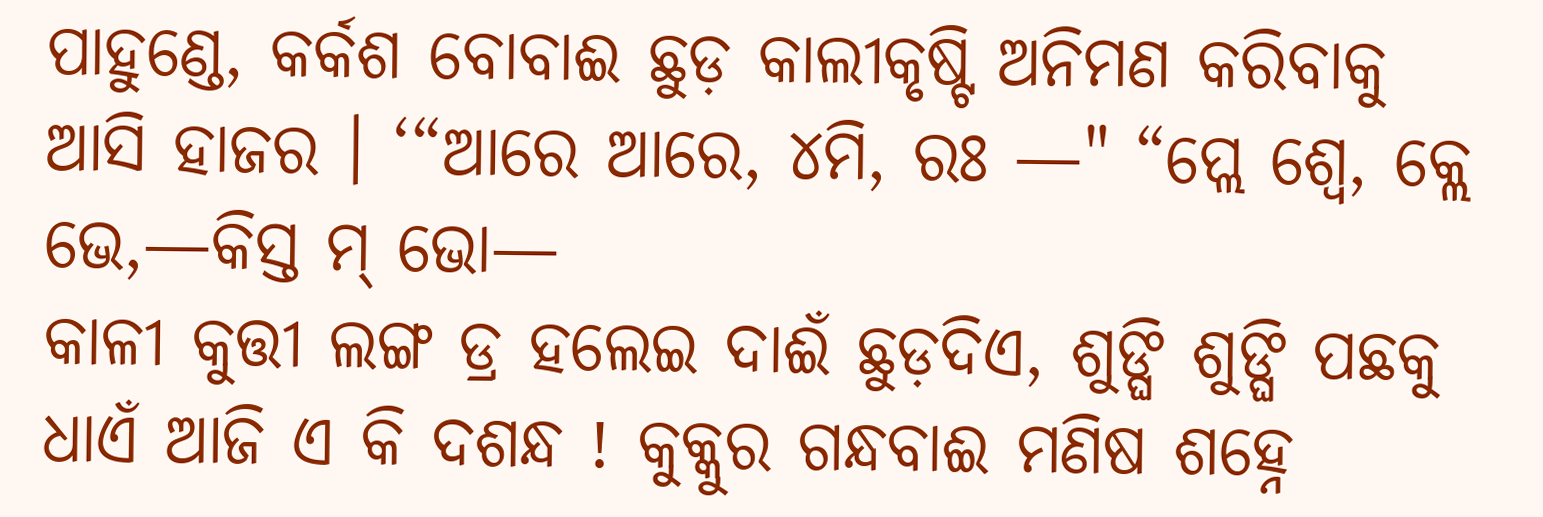ପାହୁଣ୍ଡେ, କର୍କଶ ବୋବାଈ ଛୁଡ଼ କାଲୀକୃଷ୍ଟି ଅନିମଣ କରିବାକୁ ଆସି ହାଜର । ‘“ଆରେ ଆରେ, ୪ମି, ରଃ —" “ପ୍ଲେ ଶ୍ୱେ, କ୍ଲେ ଭେ,—କିସ୍ତ ମ୍ ଭୋ—
କାଳୀ କୁତ୍ତୀ ଲଙ୍ଗ ଡ୍ର ହଲେଇ ଦାଈଁ ଛୁଡ଼ଦିଏ, ଶୁଙ୍ଘି ଶୁଙ୍ଘି ପଛକୁ ଧାଏଁ ଆଜି ଏ କି ଦଶନ୍ଧ ! କୁକ୍କୁର ଗନ୍ଧବାଈ ମଣିଷ ଶହ୍ନେ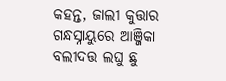କହନ୍ତ, ଜାଲୀ କୁତ୍ତାର ଗନ୍ଧସ୍ନାୟୁରେ ଆଞ୍ଜିକା ବଲୀଦତ୍ତ ଲଘୁ ଛୁ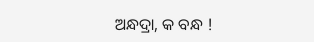ଅନ୍ଧଦ୍ରା, କ ବନ୍ଧ !